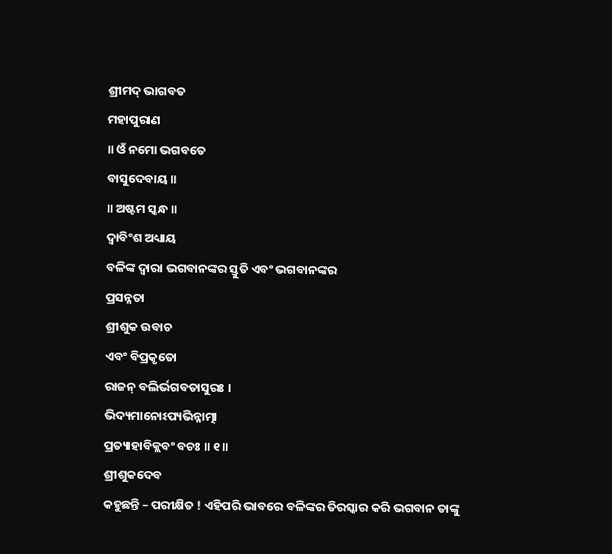ଶ୍ରୀମଦ୍ ଭାଗବତ
ମହାପୁରାଣ
॥ ଓଁ ନମୋ ଭଗବତେ
ବାସୁଦେବାୟ ॥
॥ ଅଷ୍ଟମ ସ୍କନ୍ଧ ॥
ଦ୍ବାବିଂଶ ଅଧ୍ୟାୟ
ବଳିଙ୍କ ଦ୍ବାରା ଭଗବାନଙ୍କର ସ୍ତୁତି ଏବଂ ଭଗବାନଙ୍କର
ପ୍ରସନ୍ନତା
ଶ୍ରୀଶୁକ ଉବାଚ
ଏବଂ ବିପ୍ରକୃତୋ
ରାଜନ୍ ବଲିର୍ଭଗବତାସୁରଃ ।
ଭିଦ୍ୟମାନୋଽପ୍ୟଭିନ୍ନାତ୍ମା
ପ୍ରତ୍ୟାହାବିକ୍ଲବଂ ବଚଃ ॥ ୧॥
ଶ୍ରୀଶୁକଦେବ
କହୁଛନ୍ତି – ପରୀକ୍ଷିତ ! ଏହିପରି ଭାବରେ ବଳିଙ୍କର ତିରସ୍କାର କରି ଭଗବାନ ତାଙ୍କୁ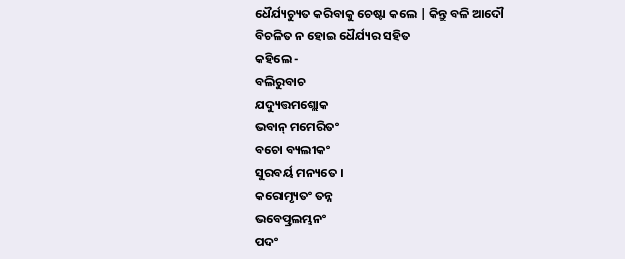ଧୈର୍ଯ୍ୟଚ୍ୟୁତ କରିବାକୁ ଚେଷ୍ଟା କଲେ | କିନ୍ତୁ ବଳି ଆଦୌ ବିଚଳିତ ନ ହୋଇ ଧୈର୍ଯ୍ୟର ସହିତ
କହିଲେ -
ବଲିରୁବାଚ
ଯଦ୍ୟୁତ୍ତମଶ୍ଲୋକ
ଭବାନ୍ ମମେରିତଂ
ବଚୋ ବ୍ୟଲୀକଂ
ସୁରବର୍ୟ ମନ୍ୟତେ ।
କରୋମ୍ୟୃତଂ ତନ୍ନ
ଭବେତ୍ପ୍ରଲମ୍ଭନଂ
ପଦଂ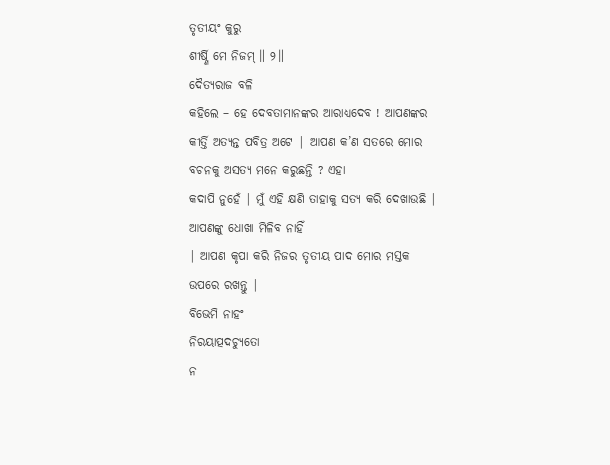ତୃତୀୟଂ କୁରୁ
ଶୀର୍ଷ୍ଣି ମେ ନିଜମ୍ ॥ ୨॥
ଦୈତ୍ୟରାଜ ବଳି
କହିଲେ – ହେ ଦେବତାମାନଙ୍କର ଆରାଧ୍ୟଦେବ ! ଆପଣଙ୍କର କୀର୍ତ୍ତି ଅତ୍ୟନ୍ତ ପବିତ୍ର ଅଟେ | ଆପଣ କ’ଣ ସତରେ ମୋର ବଚନକୁ ଅସତ୍ୟ ମନେ କରୁଛନ୍ତି ? ଏହା
କଦାପି ନୁହେଁ | ମୁଁ ଏହି କ୍ଷଣି ତାହାକୁ ସତ୍ୟ କରି ଦେଖାଉଛି | ଆପଣଙ୍କୁ ଧୋଖା ମିଳିବ ନାହିଁ
| ଆପଣ କୃପା କରି ନିଜର ତୃତୀୟ ପାଦ ମୋର ମସ୍ତକ ଉପରେ ରଖନ୍ତୁ |
ବିଭେମି ନାହଂ
ନିରୟାତ୍ପଦଚ୍ୟୁତୋ
ନ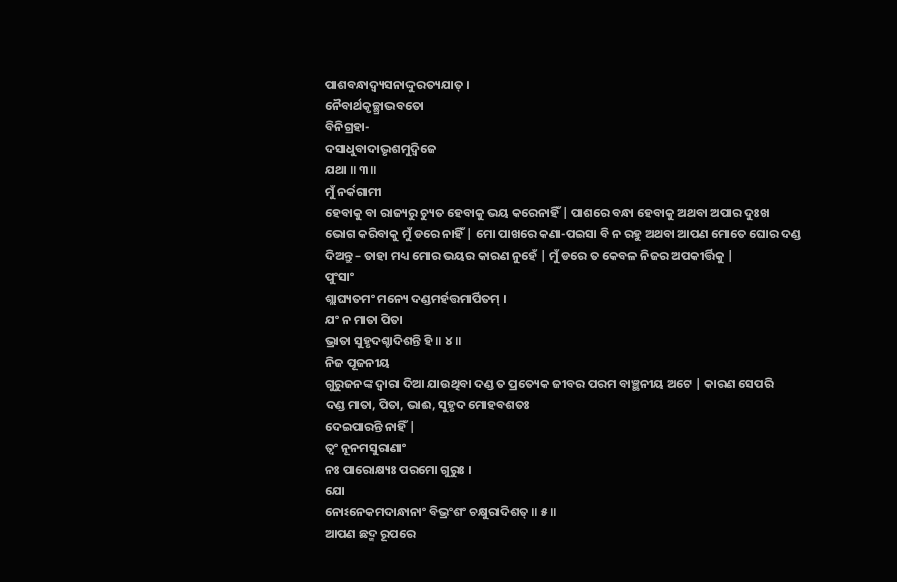ପାଶବନ୍ଧାଦ୍ୱ୍ୟସନାଦ୍ଦୁରତ୍ୟଯାତ୍ ।
ନୈବାର୍ଥକୃଚ୍ଛ୍ରାଦ୍ଭବତୋ
ବିନିଗ୍ରହା-
ଦସାଧୁବାଦାଦ୍ଭୃଶମୁଦ୍ୱିଜେ
ଯଥା ॥ ୩॥
ମୁଁ ନର୍କଗାମୀ
ହେବାକୁ ବା ରାଜ୍ୟରୁ ଚ୍ୟୁତ ହେବାକୁ ଭୟ କରେନାହିଁ | ପାଶରେ ବନ୍ଧା ହେବାକୁ ଅଥବା ଅପାର ଦୁଃଖ
ଭୋଗ କରିବାକୁ ମୁଁ ଡରେ ନାହିଁ | ମୋ ପାଖରେ କଣା-ପଇସା ବି ନ ରହୁ ଅଥବା ଆପଣ ମୋତେ ଘୋର ଦଣ୍ଡ
ଦିଅନ୍ତୁ – ତାହା ମଧ୍ୟ ମୋର ଭୟର କାରଣ ନୁହେଁ | ମୁଁ ଡରେ ତ କେବଳ ନିଜର ଅପକୀର୍ତ୍ତିକୁ |
ପୁଂସାଂ
ଶ୍ଲାଘ୍ୟତମଂ ମନ୍ୟେ ଦଣ୍ଡମର୍ହତ୍ତମାର୍ପିତମ୍ ।
ଯଂ ନ ମାତା ପିତା
ଭ୍ରାତା ସୁହୃଦଶ୍ଚାଦିଶନ୍ତି ହି ॥ ୪॥
ନିଜ ପୂଜନୀୟ
ଗୁରୁଜନଙ୍କ ଦ୍ବାରା ଦିଆ ଯାଉଥିବା ଦଣ୍ଡ ତ ପ୍ରତ୍ୟେକ ଜୀବର ପରମ ବାଞ୍ଛନୀୟ ଅଟେ | କାରଣ ସେପରି
ଦଣ୍ଡ ମାତା, ପିତା, ଭାଈ, ସୁହୃଦ ମୋହବଶତଃ
ଦେଇପାରନ୍ତି ନାହିଁ |
ତ୍ୱଂ ନୂନମସୁରାଣାଂ
ନଃ ପାରୋକ୍ଷ୍ୟଃ ପରମୋ ଗୁରୁଃ ।
ଯୋ
ନୋଽନେକମଦାନ୍ଧାନାଂ ବିଭ୍ରଂଶଂ ଚକ୍ଷୁରାଦିଶତ୍ ॥ ୫॥
ଆପଣ ଛଦ୍ମ ରୂପରେ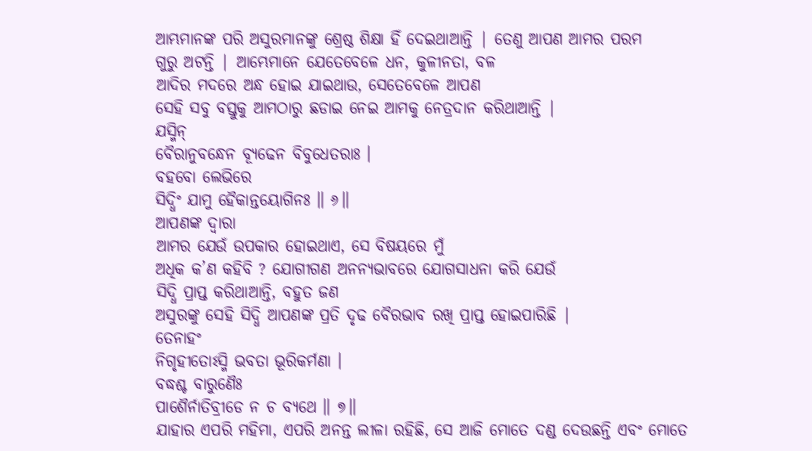ଆମ୍ଭମାନଙ୍କ ପରି ଅସୁରମାନଙ୍କୁ ଶ୍ରେଷ୍ଠ ଶିକ୍ଷା ହିଁ ଦେଇଥାଆନ୍ତି | ତେଣୁ ଆପଣ ଆମର ପରମ
ଗୁରୁ ଅଟନ୍ତି | ଆମ୍ଭେମାନେ ଯେତେବେଳେ ଧନ, କୁଳୀନତା, ବଳ
ଆଦିର ମଦରେ ଅନ୍ଧ ହୋଇ ଯାଇଥାଉ, ସେତେବେଳେ ଆପଣ
ସେହି ସବୁ ବସ୍ତୁକୁ ଆମଠାରୁ ଛଡାଇ ନେଇ ଆମକୁ ନେତ୍ରଦାନ କରିଥାଆନ୍ତି |
ଯସ୍ମିନ୍
ବୈରାନୁବନ୍ଧେନ ବ୍ୟୂଢେନ ବିବୁଧେତରାଃ ।
ବହବୋ ଲେଭିରେ
ସିଦ୍ଧିଂ ଯାମୁ ହୈକାନ୍ତୟୋଗିନଃ ॥ ୬॥
ଆପଣଙ୍କ ଦ୍ବାରା
ଆମର ଯେଉଁ ଉପକାର ହୋଇଥାଏ, ସେ ବିଷୟରେ ମୁଁ
ଅଧିକ କ’ଣ କହିବି ? ଯୋଗୀଗଣ ଅନନ୍ୟଭାବରେ ଯୋଗସାଧନା କରି ଯେଉଁ
ସିଦ୍ଧି ପ୍ରାପ୍ତ କରିଥାଆନ୍ତି, ବହୁତ ଜଣ
ଅସୁରଙ୍କୁ ସେହି ସିଦ୍ଧି ଆପଣଙ୍କ ପ୍ରତି ଦୃଢ ବୈରଭାବ ରଖି ପ୍ରାପ୍ତ ହୋଇପାରିଛି |
ତେନାହଂ
ନିଗୃହୀତୋଽସ୍ମି ଭବତା ଭୂରିକର୍ମଣା ।
ବଦ୍ଧଶ୍ଚ ବାରୁଣୈଃ
ପାଶୈର୍ନାତିବ୍ରୀଡେ ନ ଚ ବ୍ୟଥେ ॥ ୭॥
ଯାହାର ଏପରି ମହିମା, ଏପରି ଅନନ୍ତ ଲୀଳା ରହିଛି, ସେ ଆଜି ମୋତେ ଦଣ୍ଡ ଦେଉଛନ୍ତି ଏବଂ ମୋତେ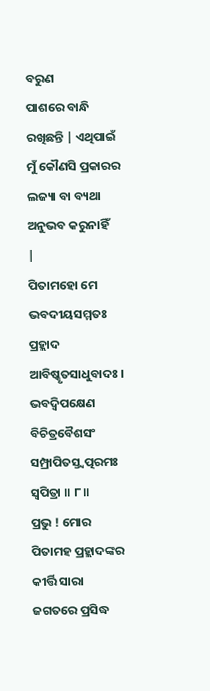ବରୁଣ
ପାଶରେ ବାନ୍ଧି ରଖିଛନ୍ତି | ଏଥିପାଇଁ ମୁଁ କୌଣସି ପ୍ରକାରର ଲଜ୍ୟା ବା ବ୍ୟଥା ଅନୁଭବ କରୁନାହିଁ
|
ପିତାମହୋ ମେ
ଭବଦୀୟସମ୍ମତଃ
ପ୍ରହ୍ଲାଦ
ଆବିଷ୍କୃତସାଧୁବାଦଃ ।
ଭବଦ୍ୱିପକ୍ଷେଣ
ବିଚିତ୍ରବୈଶସଂ
ସମ୍ପ୍ରାପିତସ୍ତ୍ୱତ୍ପରମଃ
ସ୍ୱପିତ୍ରା ॥ ୮॥
ପ୍ରଭୁ ! ମୋର
ପିତାମହ ପ୍ରହ୍ଲାଦଙ୍କର କୀର୍ତ୍ତି ସାରା ଜଗତରେ ପ୍ରସିଦ୍ଧ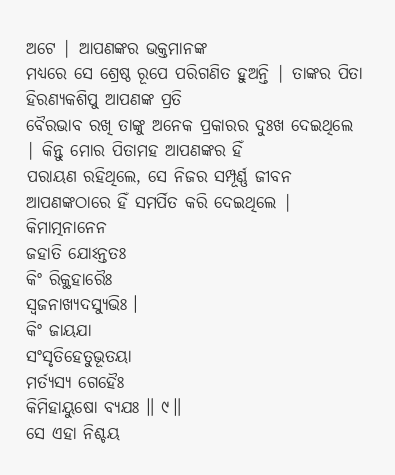ଅଟେ | ଆପଣଙ୍କର ଭକ୍ତମାନଙ୍କ
ମଧ୍ୟରେ ସେ ଶ୍ରେଷ୍ଠ ରୂପେ ପରିଗଣିତ ହୁଅନ୍ତି | ତାଙ୍କର ପିତା ହିରଣ୍ୟକଶିପୁ ଆପଣଙ୍କ ପ୍ରତି
ବୈରଭାବ ରଖି ତାଙ୍କୁ ଅନେକ ପ୍ରକାରର ଦୁଃଖ ଦେଇଥିଲେ | କିନ୍ତୁ ମୋର ପିତାମହ ଆପଣଙ୍କର ହିଁ
ପରାୟଣ ରହିଥିଲେ, ସେ ନିଜର ସମ୍ପୂର୍ଣ୍ଣ ଜୀବନ
ଆପଣଙ୍କଠାରେ ହିଁ ସମର୍ପିତ କରି ଦେଇଥିଲେ |
କିମାତ୍ମନାନେନ
ଜହାତି ଯୋଽନ୍ତତଃ
କିଂ ରିକ୍ଥହାରୈଃ
ସ୍ୱଜନାଖ୍ୟଦସ୍ୟୁଭିଃ ।
କିଂ ଜାୟଯା
ସଂସୃତିହେତୁଭୂତୟା
ମର୍ତ୍ୟସ୍ୟ ଗେହୈଃ
କିମିହାୟୁଷୋ ବ୍ୟଯଃ ॥ ୯॥
ସେ ଏହା ନିଶ୍ଚୟ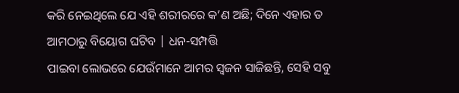କରି ନେଇଥିଲେ ଯେ ଏହି ଶରୀରରେ କ’ଣ ଅଛି; ଦିନେ ଏହାର ତ ଆମଠାରୁ ବିୟୋଗ ଘଟିବ | ଧନ-ସମ୍ପତ୍ତି
ପାଇବା ଲୋଭରେ ଯେଉଁମାନେ ଆମର ସ୍ବଜନ ସାଜିଛନ୍ତି, ସେହି ସବୁ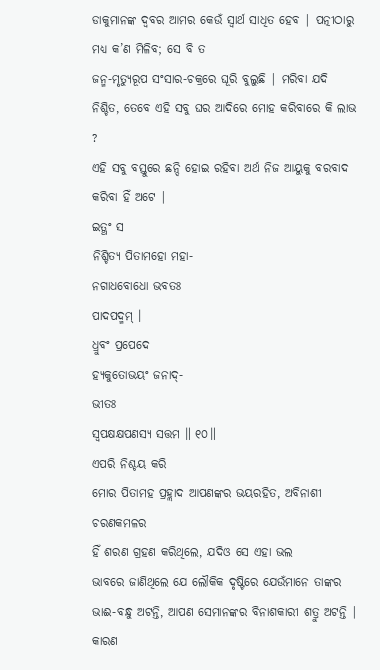ଡାକୁମାନଙ୍କ ଦ୍ବବର ଆମର କେଉଁ ସ୍ବାର୍ଥ ସାଧିତ ହେବ | ପତ୍ନୀଠାରୁ ମଧ୍ୟ କ’ଣ ମିଳିବ; ସେ ବି ତ
ଜନ୍ମ-ମୃତ୍ୟୁରୂପ ସଂସାର-ଚକ୍ରରେ ଘୂରି ବୁଲୁଛି | ମରିବା ଯଦି ନିଶ୍ଚିତ, ତେବେ ଏହି ସବୁ ଘର ଆଦିରେ ମୋହ କରିବାରେ କି ଲାଭ ?
ଏହି ସବୁ ବସ୍ତୁରେ ଛନ୍ଦି ହୋଇ ରହିବା ଅର୍ଥ ନିଜ ଆୟୁକୁ ବରବାଦ କରିବା ହିଁ ଅଟେ |
ଇତ୍ଥଂ ସ
ନିଶ୍ଚିତ୍ୟ ପିତାମହୋ ମହା-
ନଗାଧବୋଧୋ ଭବତଃ
ପାଦପଦ୍ମମ୍ ।
ଧ୍ରୁବଂ ପ୍ରପେଦେ
ହ୍ୟକୁତୋଭୟଂ ଜନାଦ୍-
ଭୀତଃ
ସ୍ୱପକ୍ଷକ୍ଷପଣସ୍ୟ ସତ୍ତମ ॥ ୧୦॥
ଏପରି ନିଶ୍ଚୟ କରି
ମୋର ପିତାମହ ପ୍ରହ୍ଲାଦ ଆପଣଙ୍କର ଭୟରହିତ, ଅବିନାଶୀ ଚରଣକମଳର
ହିଁ ଶରଣ ଗ୍ରହଣ କରିଥିଲେ, ଯଦିଓ ସେ ଏହା ଭଲ
ଭାବରେ ଜାଣିଥିଲେ ଯେ ଲୌକିକ ଦୃଷ୍ଟିରେ ଯେଉଁମାନେ ତାଙ୍କର ଭାଈ-ବନ୍ଧୁ ଅଟନ୍ତି, ଆପଣ ସେମାନଙ୍କର ବିନାଶକାରୀ ଶତ୍ରୁ ଅଟନ୍ତି | କାରଣ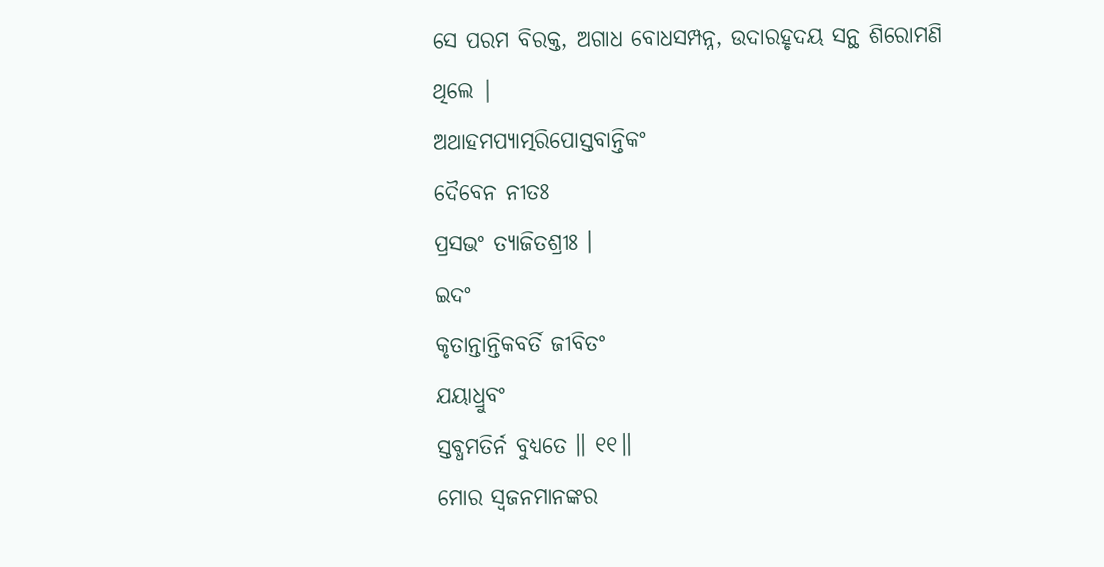ସେ ପରମ ବିରକ୍ତ, ଅଗାଧ ବୋଧସମ୍ପନ୍ନ, ଉଦାରହୃଦୟ ସନ୍ଥ ଶିରୋମଣି ଥିଲେ |
ଅଥାହମପ୍ୟାତ୍ମରିପୋସ୍ତବାନ୍ତିକଂ
ଦୈବେନ ନୀତଃ
ପ୍ରସଭଂ ତ୍ୟାଜିତଶ୍ରୀଃ ।
ଇଦଂ
କୃତାନ୍ତାନ୍ତିକବର୍ତି ଜୀବିତଂ
ଯୟାଧ୍ରୁବଂ
ସ୍ତବ୍ଧମତିର୍ନ ବୁଧ୍ୟତେ ॥ ୧୧॥
ମୋର ସ୍ବଜନମାନଙ୍କର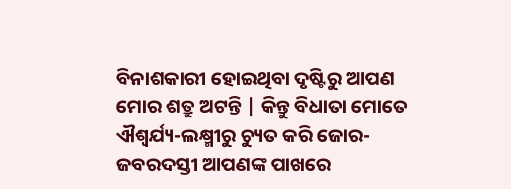ବିନାଶକାରୀ ହୋଇଥିବା ଦୃଷ୍ଟିରୁ ଆପଣ ମୋର ଶତ୍ରୁ ଅଟନ୍ତି | କିନ୍ତୁ ବିଧାତା ମୋତେ
ଐଶ୍ବର୍ଯ୍ୟ-ଲକ୍ଷ୍ମୀରୁ ଚ୍ୟୁତ କରି ଜୋର-ଜବରଦସ୍ତୀ ଆପଣଙ୍କ ପାଖରେ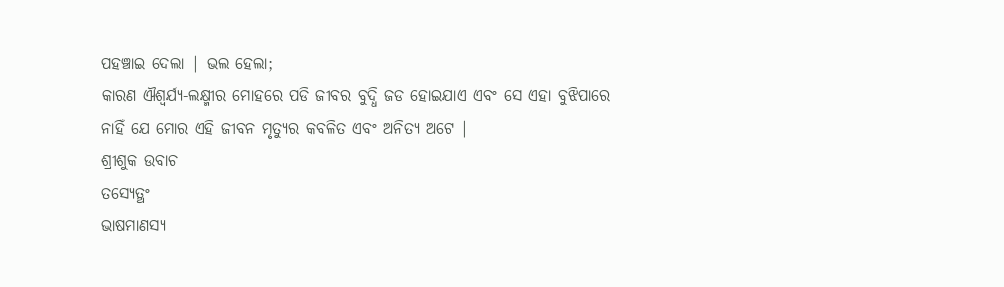ପହଞ୍ଚାଇ ଦେଲା | ଭଲ ହେଲା;
କାରଣ ଐଶ୍ବର୍ଯ୍ୟ-ଲକ୍ଷ୍ମୀର ମୋହରେ ପଡି ଜୀବର ବୁଦ୍ଧି ଜଡ ହୋଇଯାଏ ଏବଂ ସେ ଏହା ବୁଝିପାରେ
ନାହିଁ ଯେ ମୋର ଏହି ଜୀବନ ମୃତ୍ୟୁର କବଳିତ ଏବଂ ଅନିତ୍ୟ ଅଟେ |
ଶ୍ରୀଶୁକ ଉବାଚ
ତସ୍ୟେତ୍ଥଂ
ଭାଷମାଣସ୍ୟ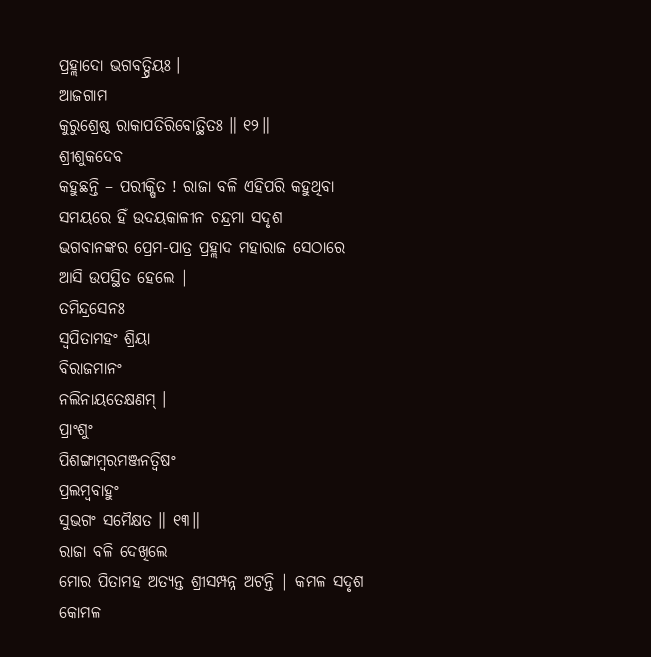ପ୍ରହ୍ଲାଦୋ ଭଗବତ୍ପ୍ରିୟଃ ।
ଆଜଗାମ
କୁରୁଶ୍ରେଷ୍ଠ ରାକାପତିରିବୋତ୍ଥିତଃ ॥ ୧୨॥
ଶ୍ରୀଶୁକଦେବ
କହୁଛନ୍ତି – ପରୀକ୍ଷିତ ! ରାଜା ବଳି ଏହିପରି କହୁଥିବା ସମୟରେ ହିଁ ଉଦୟକାଳୀନ ଚନ୍ଦ୍ରମା ସଦୃଶ
ଭଗବାନଙ୍କର ପ୍ରେମ-ପାତ୍ର ପ୍ରହ୍ଲାଦ ମହାରାଜ ସେଠାରେ ଆସି ଉପସ୍ଥିତ ହେଲେ |
ତମିନ୍ଦ୍ରସେନଃ
ସ୍ୱପିତାମହଂ ଶ୍ରିୟା
ବିରାଜମାନଂ
ନଲିନାୟତେକ୍ଷଣମ୍ ।
ପ୍ରାଂଶୁଂ
ପିଶଙ୍ଗାମ୍ବରମଞ୍ଜନତ୍ୱିଷଂ
ପ୍ରଲମ୍ବବାହୁଂ
ସୁଭଗଂ ସମୈକ୍ଷତ ॥ ୧୩॥
ରାଜା ବଳି ଦେଖିଲେ
ମୋର ପିତାମହ ଅତ୍ୟନ୍ତ ଶ୍ରୀସମ୍ପନ୍ନ ଅଟନ୍ତି | କମଳ ସଦୃଶ କୋମଳ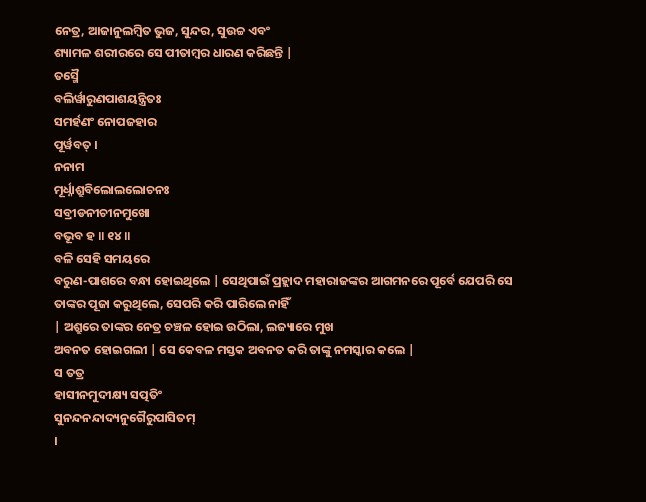ନେତ୍ର, ଆଜାନୁଲମ୍ବିତ ଭୁଜ, ସୁନ୍ଦର, ସୁଉଚ୍ଚ ଏବଂ
ଶ୍ୟାମଳ ଶରୀରରେ ସେ ପୀତାମ୍ବର ଧାରଣ କରିଛନ୍ତି |
ତସ୍ମୈ
ବଲିର୍ୱାରୁଣପାଶୟନ୍ତ୍ରିତଃ
ସମର୍ହଣଂ ନୋପଜହାର
ପୂର୍ୱବତ୍ ।
ନନାମ
ମୂର୍ଧ୍ନାଶ୍ରୁବିଲୋଲଲୋଚନଃ
ସବ୍ରୀଡନୀଚୀନମୁଖୋ
ବଭୂବ ହ ॥ ୧୪॥
ବଳି ସେହି ସମୟରେ
ବରୁଣ-ପାଶରେ ବନ୍ଧା ହୋଇଥିଲେ | ସେଥିପାଇଁ ପ୍ରହ୍ଲାଦ ମହାରାଜଙ୍କର ଆଗମନରେ ପୂର୍ବେ ଯେପରି ସେ
ତାଙ୍କର ପୂଜା କରୁଥିଲେ, ସେପରି କରି ପାରିଲେ ନାହିଁ
| ଅଶ୍ରୁରେ ତାଙ୍କର ନେତ୍ର ଚଞ୍ଚଳ ହୋଇ ଉଠିଲା, ଲଜ୍ୟାରେ ମୁଖ
ଅବନତ ହୋଇଗଲୀ | ସେ କେବଳ ମସ୍ତକ ଅବନତ କରି ତାଙ୍କୁ ନମସ୍କାର କଲେ |
ସ ତତ୍ର
ହାସୀନମୁଦୀକ୍ଷ୍ୟ ସତ୍ପତିଂ
ସୁନନ୍ଦନନ୍ଦାଦ୍ୟନୁଗୈରୁପାସିତମ୍
।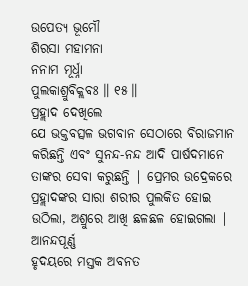ଉପେତ୍ୟ ଭୂମୌ
ଶିରସା ମହାମନା
ନନାମ ମୂର୍ଧ୍ନା
ପୁଲକାଶ୍ରୁବିକ୍ଲବଃ ॥ ୧୫॥
ପ୍ରହ୍ଲାଦ ଦେଖିଲେ
ଯେ ଭକ୍ତବତ୍ସଳ ଭଗବାନ ସେଠାରେ ବିରାଜମାନ କରିଛନ୍ତି ଏବଂ ସୁନନ୍ଦ-ନନ୍ଦ ଆଦି ପାର୍ଷଦମାନେ
ତାଙ୍କର ସେବା କରୁଛନ୍ତି | ପ୍ରେମର ଉଦ୍ରେକରେ ପ୍ରହ୍ଲାଦଙ୍କର ସାରା ଶରୀର ପୁଲକିତ ହୋଇ ଉଠିଲା, ଅଶ୍ରୁରେ ଆଖି ଛଳଛଳ ହୋଇଗଲା | ଆନନ୍ଦପୂର୍ଣ୍ଣ
ହୃଦୟରେ ମସ୍ତକ ଅବନତ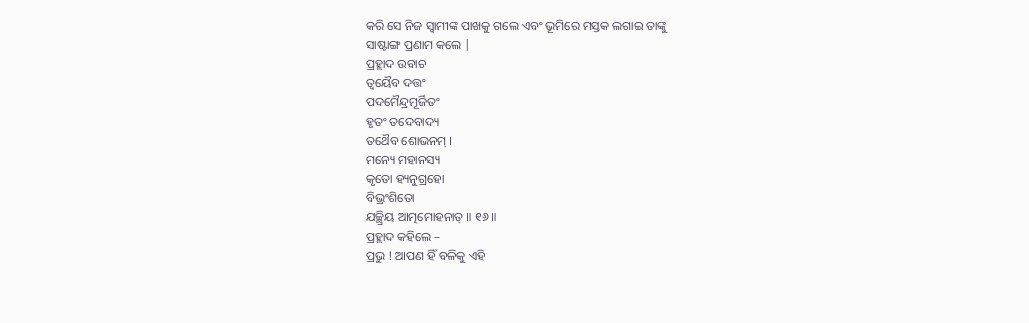କରି ସେ ନିଜ ସ୍ବାମୀଙ୍କ ପାଖକୁ ଗଲେ ଏବଂ ଭୂମିରେ ମସ୍ତକ ଲଗାଇ ତାଙ୍କୁ
ସାଷ୍ଟାଙ୍ଗ ପ୍ରଣାମ କଲେ |
ପ୍ରହ୍ଲାଦ ଉବାଚ
ତ୍ୱୟୈବ ଦତ୍ତଂ
ପଦମୈନ୍ଦ୍ରମୂର୍ଜିତଂ
ହୃତଂ ତଦେବାଦ୍ୟ
ତଥୈବ ଶୋଭନମ୍ ।
ମନ୍ୟେ ମହାନସ୍ୟ
କୃତୋ ହ୍ୟନୁଗ୍ରହୋ
ବିଭ୍ରଂଶିତୋ
ଯଚ୍ଛ୍ରିୟ ଆତ୍ମମୋହନାତ୍ ॥ ୧୬॥
ପ୍ରହ୍ଲାଦ କହିଲେ –
ପ୍ରଭୁ ! ଆପଣ ହିଁ ବଳିକୁ ଏହି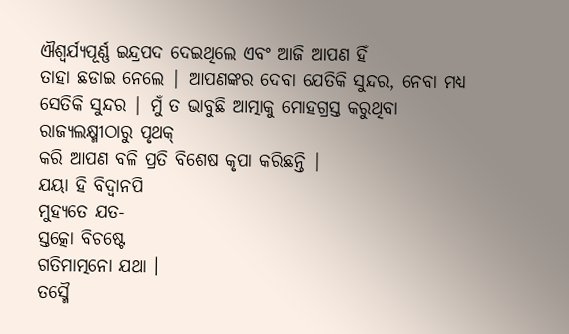ଐଶ୍ବର୍ଯ୍ୟପୂର୍ଣ୍ଣ ଇନ୍ଦ୍ରପଦ ଦେଇଥିଲେ ଏବଂ ଆଜି ଆପଣ ହିଁ
ତାହା ଛଡାଇ ନେଲେ | ଆପଣଙ୍କର ଦେବା ଯେତିକି ସୁନ୍ଦର, ନେବା ମଧ୍ୟ
ସେତିକି ସୁନ୍ଦର | ମୁଁ ତ ଭାବୁଛି ଆତ୍ମାକୁ ମୋହଗ୍ରସ୍ତ କରୁଥିବା ରାଜ୍ୟଲକ୍ଷ୍ମୀଠାରୁ ପୃଥକ୍
କରି ଆପଣ ବଳି ପ୍ରତି ବିଶେଷ କୃପା କରିଛନ୍ତି |
ଯୟା ହି ବିଦ୍ୱାନପି
ମୁହ୍ୟତେ ଯତ-
ସ୍ତତ୍କୋ ବିଚଷ୍ଟେ
ଗତିମାତ୍ମନୋ ଯଥା ।
ତସ୍ମୈ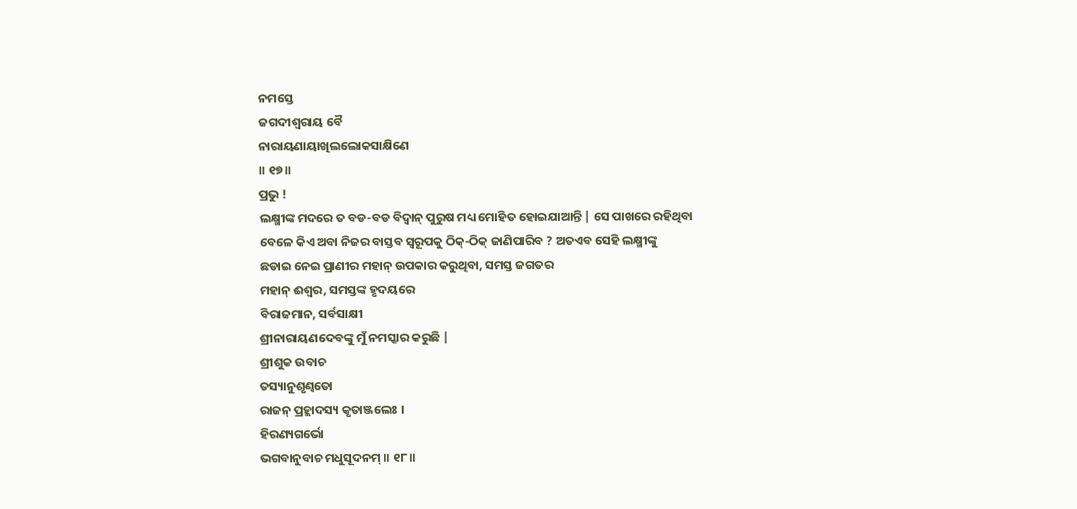ନମସ୍ତେ
ଜଗଦୀଶ୍ୱରାୟ ବୈ
ନାରାୟଣାୟାଖିଲଲୋକସାକ୍ଷିଣେ
॥ ୧୭॥
ପ୍ରଭୁ !
ଲକ୍ଷ୍ମୀଙ୍କ ମଦରେ ତ ବଡ-ବଡ ବିଦ୍ବାନ୍ ପୁରୁଷ ମଧ୍ୟ ମୋହିତ ହୋଇଯାଆନ୍ତି | ସେ ପାଖରେ ରହିଥିବା
ବେଳେ କିଏ ଅବା ନିଜର ବାସ୍ତବ ସ୍ବରୂପକୁ ଠିକ୍-ଠିକ୍ ଜାଣିପାରିବ ? ଅତଏବ ସେହି ଲକ୍ଷ୍ମୀଙ୍କୁ
ଛଡାଇ ନେଇ ପ୍ରାଣୀର ମହାନ୍ ଉପକାର କରୁଥିବା, ସମସ୍ତ ଜଗତର
ମହାନ୍ ଈଶ୍ବର, ସମସ୍ତଙ୍କ ହୃଦୟରେ
ବିରାଜମାନ, ସର୍ବସାକ୍ଷୀ
ଶ୍ରୀନାରାୟଣଦେବଙ୍କୁ ମୁଁ ନମସ୍କାର କରୁଛି |
ଶ୍ରୀଶୁକ ଉବାଚ
ତସ୍ୟାନୁଶୃଣ୍ୱତୋ
ରାଜନ୍ ପ୍ରହ୍ଲାଦସ୍ୟ କୃତାଞ୍ଜଲେଃ ।
ହିରଣ୍ୟଗର୍ଭୋ
ଭଗବାନୁବାଚ ମଧୁସୂଦନମ୍ ॥ ୧୮॥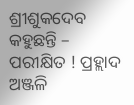ଶ୍ରୀଶୁକଦେବ
କହୁଛନ୍ତି – ପରୀକ୍ଷିତ ! ପ୍ରହ୍ଲାଦ ଅଞ୍ଜଳି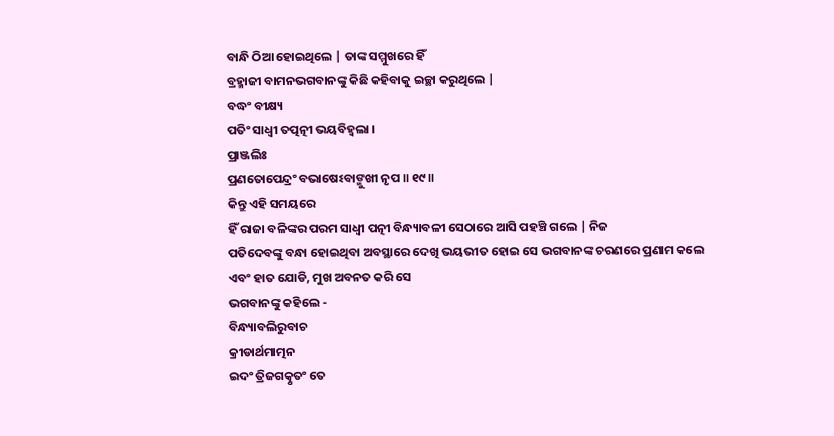ବାନ୍ଧି ଠିଆ ହୋଇଥିଲେ | ତାଙ୍କ ସମ୍ମୁଖରେ ହିଁ
ବ୍ରହ୍ମାଜୀ ବାମନଭଗବାନଙ୍କୁ କିଛି କହିବାକୁ ଇଚ୍ଛା କରୁଥିଲେ |
ବଦ୍ଧଂ ବୀକ୍ଷ୍ୟ
ପତିଂ ସାଧ୍ୱୀ ତତ୍ପତ୍ନୀ ଭୟବିହ୍ୱଲା ।
ପ୍ରାଞ୍ଜଲିଃ
ପ୍ରଣତୋପେନ୍ଦ୍ରଂ ବଭାଷେଽବାଙ୍ମୁଖୀ ନୃପ ॥ ୧୯॥
କିନ୍ତୁ ଏହି ସମୟରେ
ହିଁ ରାଜା ବଳିଙ୍କର ପରମ ସାଧ୍ବୀ ପତ୍ନୀ ବିନ୍ଧ୍ୟାବଳୀ ସେଠାରେ ଆସି ପହଞ୍ଚି ଗଲେ | ନିଜ
ପତିଦେବଙ୍କୁ ବନ୍ଧା ହୋଇଥିବା ଅବସ୍ଥାରେ ଦେଖି ଭୟଭୀତ ହୋଇ ସେ ଭଗବାନଙ୍କ ଚରଣରେ ପ୍ରଣାମ କଲେ
ଏବଂ ହାତ ଯୋଡି, ମୁଖ ଅବନତ କରି ସେ
ଭଗବାନଙ୍କୁ କହିଲେ -
ବିନ୍ଧ୍ୟାବଲିରୁବାଚ
କ୍ରୀଡାର୍ଥମାତ୍ମନ
ଇଦଂ ତ୍ରିଜଗତ୍କୃତଂ ତେ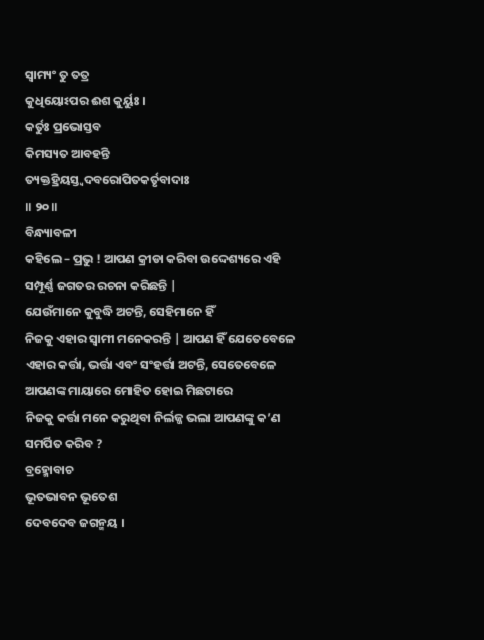ସ୍ୱାମ୍ୟଂ ତୁ ତତ୍ର
କୁଧିୟୋଽପର ଈଶ କୁର୍ୟୁଃ ।
କର୍ତୁଃ ପ୍ରଭୋସ୍ତବ
କିମସ୍ୟତ ଆବହନ୍ତି
ତ୍ୟକ୍ତହ୍ରିୟସ୍ତ୍ୱଦବରୋପିତକର୍ତୃବାଦାଃ
॥ ୨୦॥
ବିନ୍ଧ୍ୟାବଳୀ
କହିଲେ – ପ୍ରଭୁ ! ଆପଣ କ୍ରୀଡା କରିବା ଉଦ୍ଦେଶ୍ୟରେ ଏହି ସମ୍ପୂର୍ଣ୍ଣ ଜଗତର ରଚନା କରିଛନ୍ତି |
ଯେଉଁମାନେ କୁବୁଦ୍ଧି ଅଟନ୍ତି, ସେହିମାନେ ହିଁ
ନିଜକୁ ଏହାର ସ୍ବାମୀ ମନେକରନ୍ତି | ଆପଣ ହିଁ ଯେତେବେଳେ ଏହାର କର୍ତ୍ତା, ଭର୍ତ୍ତା ଏବଂ ସଂହର୍ତ୍ତା ଅଟନ୍ତି, ସେତେବେଳେ ଆପଣଙ୍କ ମାୟାରେ ମୋହିତ ହୋଇ ମିଛଟାରେ
ନିଜକୁ କର୍ତ୍ତା ମନେ କରୁଥିବା ନିର୍ଲଜ୍ଜ ଭଲା ଆପଣଙ୍କୁ କ’ଣ ସମର୍ପିତ କରିବ ?
ବ୍ରହ୍ମୋବାଚ
ଭୂତଭାବନ ଭୂତେଶ
ଦେବଦେବ ଜଗନ୍ମୟ ।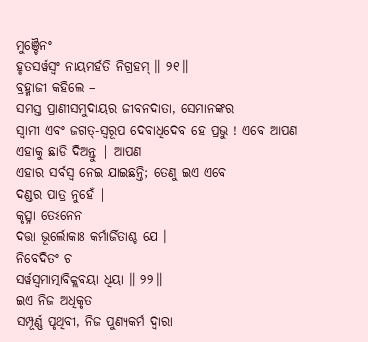ମୁଞ୍ଚୈନଂ
ହୃତସର୍ୱସ୍ୱଂ ନାୟମର୍ହତି ନିଗ୍ରହମ୍ ॥ ୨୧॥
ବ୍ରହ୍ମାଜୀ କହିଲେ –
ସମସ୍ତ ପ୍ରାଣୀସମୁଦାୟର ଜୀବନଦାତା, ସେମାନଙ୍କର
ସ୍ବାମୀ ଏବଂ ଜଗତ୍-ସ୍ବରୂପ ଦେବାଧିଦେବ ହେ ପ୍ରଭୁ ! ଏବେ ଆପଣ ଏହାକୁ ଛାଡି ଦିଅନ୍ତୁ | ଆପଣ
ଏହାର ସର୍ବସ୍ବ ନେଇ ଯାଇଛନ୍ତି; ତେଣୁ ଇଏ ଏବେ
ଦଣ୍ଡର ପାତ୍ର ନୁହେଁ |
କୃତ୍ସ୍ନା ତେଽନେନ
ଦତ୍ତା ଭୂର୍ଲୋକାଃ କର୍ମାର୍ଜିତାଶ୍ଚ ଯେ ।
ନିବେଦିତଂ ଚ
ସର୍ୱସ୍ୱମାତ୍ମାବିକ୍ଲବୟା ଧିୟା ॥ ୨୨॥
ଇଏ ନିଜ ଅଧିକୃତ
ସମ୍ପୂର୍ଣ୍ଣ ପୃଥିବୀ, ନିଜ ପୁଣ୍ୟକର୍ମ ଦ୍ବାରା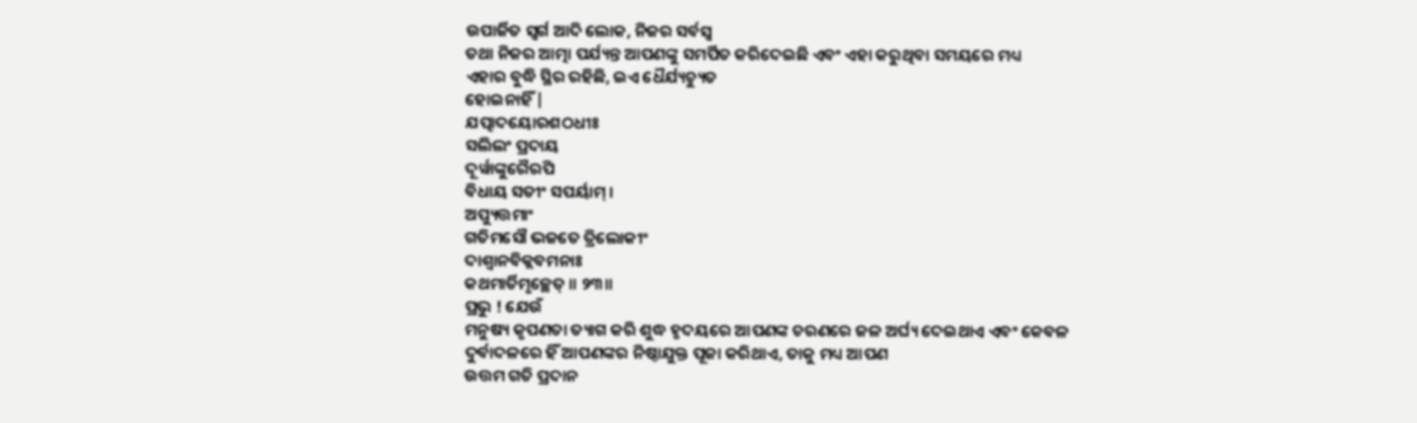ଉପାର୍ଜିତ ସ୍ବର୍ଗ ଆଦି ଲୋକ, ନିଜର ସର୍ବସ୍ବ
ତଥା ନିଜର ଆତ୍ମା ପର୍ଯ୍ୟନ୍ତ ଆପଣଙ୍କୁ ସମର୍ପିତ କରିଦେଇଛି ଏବଂ ଏହା କରୁଥିବା ସମୟରେ ମଧ୍ୟ
ଏହାର ବୁଦ୍ଧି ସ୍ଥିର ରହିଛି, ଇଏ ଧୈର୍ଯ୍ୟଚ୍ୟୁତ
ହୋଇନାହିଁ |
ଯତ୍ପାଦୟୋରଶଠଧୀଃ
ସଲିଲଂ ପ୍ରଦାୟ
ଦୂର୍ୱାଙ୍କୁରୈରପି
ବିଧାୟ ସତୀଂ ସପର୍ୟାମ୍ ।
ଅପ୍ୟୁତ୍ତମାଂ
ଗତିମସୌ ଭଜତେ ତ୍ରିଲୋକୀଂ
ଦାଶ୍ୱାନବିକ୍ଲବମନାଃ
କଥମାର୍ତିମୃଚ୍ଛେତ୍ ॥ ୨୩॥
ପ୍ରଭୁ ! ଯେଉଁ
ମନୁଷ୍ୟ କୃପଣତା ତ୍ୟାଗ କରି ଶୁଦ୍ଧ ହୃଦୟରେ ଆପଣଙ୍କ ଚରଣରେ ଜଳ ଅର୍ଘ୍ୟ ଦେଇଥାଏ ଏବଂ କେବଳ
ଦୁର୍ବାଦଳରେ ହିଁ ଆପଣଙ୍କର ନିଷ୍ଠାଯୁକ୍ତ ପୂଜା କରିଥାଏ, ତାକୁ ମଧ୍ୟ ଆପଣ
ଉତ୍ତମ ଗତି ପ୍ରଦାନ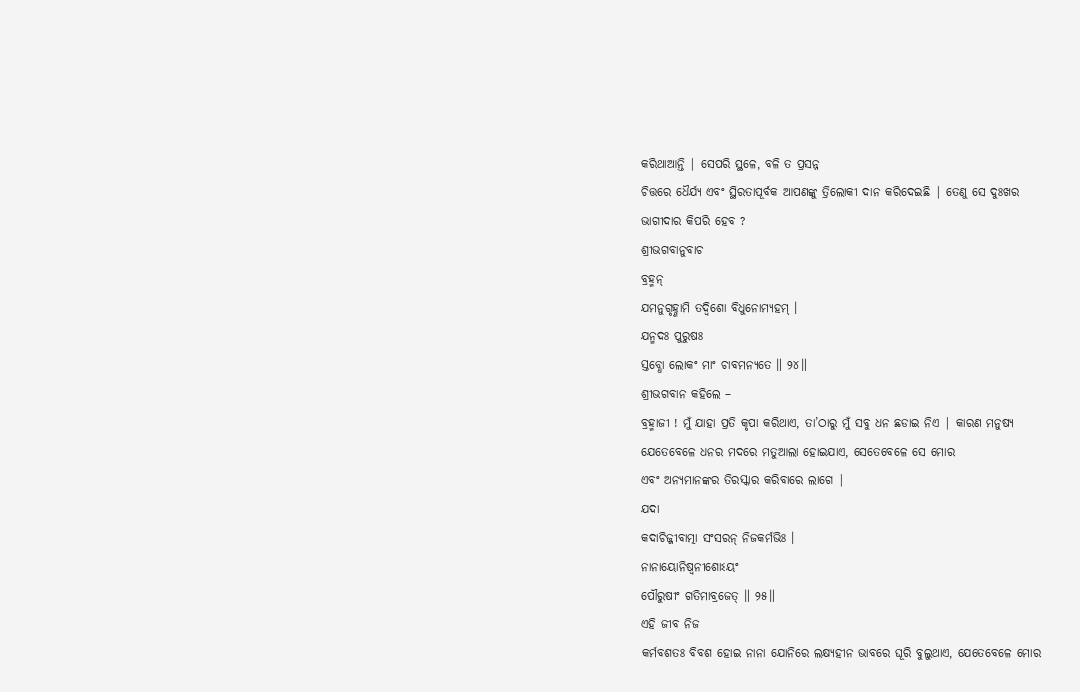କରିଥାଆନ୍ତି | ସେପରି ସ୍ଥଳେ, ବଳି ତ ପ୍ରସନ୍ନ
ଚିତ୍ତରେ ଧୈର୍ଯ୍ୟ ଏବଂ ସ୍ଥିରତାପୂର୍ବକ ଆପଣଙ୍କୁ ତ୍ରିଲୋକୀ ଦାନ କରିଦେଇଛି | ତେଣୁ ସେ ଦୁଃଖର
ଭାଗୀଦାର କିପରି ହେବ ?
ଶ୍ରୀଭଗବାନୁବାଚ
ବ୍ରହ୍ମନ୍
ଯମନୁଗୃହ୍ଣାମି ତଦ୍ୱିଶୋ ବିଧୁନୋମ୍ୟହମ୍ ।
ଯନ୍ମଦଃ ପୁରୁଷଃ
ସ୍ତବ୍ଧୋ ଲୋକଂ ମାଂ ଚାବମନ୍ୟତେ ॥ ୨୪॥
ଶ୍ରୀଭଗବାନ କହିଲେ –
ବ୍ରହ୍ମାଜୀ ! ମୁଁ ଯାହା ପ୍ରତି କୃପା କରିଥାଏ, ତା’ଠାରୁ ମୁଁ ସବୁ ଧନ ଛଡାଇ ନିଏ | କାରଣ ମନୁଷ୍ୟ
ଯେତେବେଳେ ଧନର ମଦରେ ମତୁଆଲା ହୋଇଯାଏ, ସେତେବେଳେ ସେ ମୋର
ଏବଂ ଅନ୍ୟମାନଙ୍କର ତିରସ୍କାର କରିବାରେ ଲାଗେ |
ଯଦା
କଦାଚିଜ୍ଜୀବାତ୍ମା ସଂସରନ୍ ନିଜକର୍ମଭିଃ ।
ନାନାୟୋନିଷ୍ୱନୀଶୋଽୟଂ
ପୌରୁଷୀଂ ଗତିମାବ୍ରଜେତ୍ ॥ ୨୫॥
ଏହି ଜୀବ ନିଜ
କର୍ମବଶତଃ ବିବଶ ହୋଇ ନାନା ଯୋନିରେ ଲକ୍ଷ୍ୟହୀନ ଭାବରେ ଘୂରି ବୁଲୁଥାଏ, ଯେତେବେଳେ ମୋର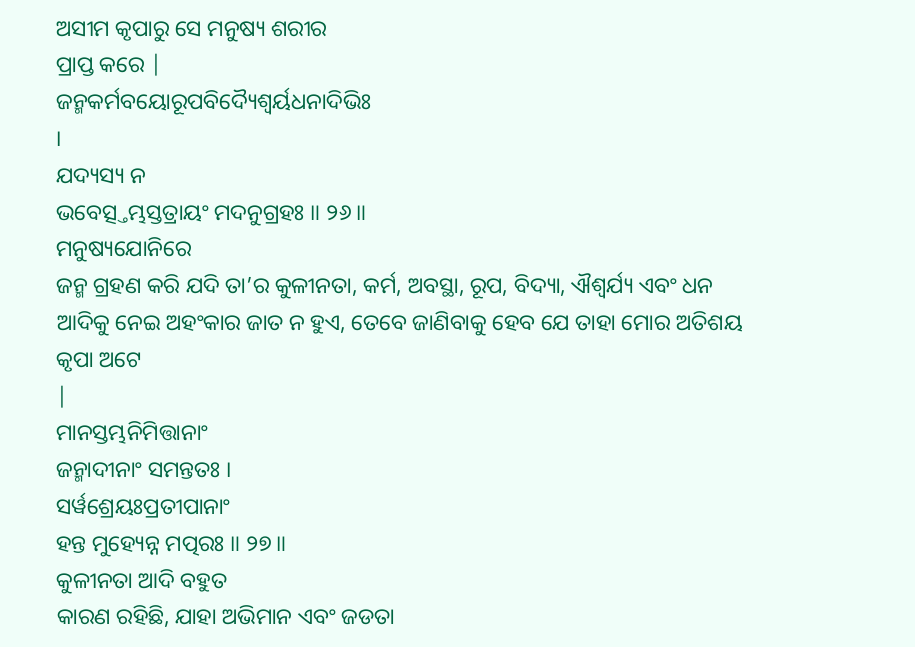ଅସୀମ କୃପାରୁ ସେ ମନୁଷ୍ୟ ଶରୀର
ପ୍ରାପ୍ତ କରେ |
ଜନ୍ମକର୍ମବୟୋରୂପବିଦ୍ୟୈଶ୍ୱର୍ୟଧନାଦିଭିଃ
।
ଯଦ୍ୟସ୍ୟ ନ
ଭବେତ୍ସ୍ତମ୍ଭସ୍ତତ୍ରାୟଂ ମଦନୁଗ୍ରହଃ ॥ ୨୬॥
ମନୁଷ୍ୟଯୋନିରେ
ଜନ୍ମ ଗ୍ରହଣ କରି ଯଦି ତା’ର କୁଳୀନତା, କର୍ମ, ଅବସ୍ଥା, ରୂପ, ବିଦ୍ୟା, ଐଶ୍ବର୍ଯ୍ୟ ଏବଂ ଧନ ଆଦିକୁ ନେଇ ଅହଂକାର ଜାତ ନ ହୁଏ, ତେବେ ଜାଣିବାକୁ ହେବ ଯେ ତାହା ମୋର ଅତିଶୟ କୃପା ଅଟେ
|
ମାନସ୍ତମ୍ଭନିମିତ୍ତାନାଂ
ଜନ୍ମାଦୀନାଂ ସମନ୍ତତଃ ।
ସର୍ୱଶ୍ରେୟଃପ୍ରତୀପାନାଂ
ହନ୍ତ ମୁହ୍ୟେନ୍ନ ମତ୍ପରଃ ॥ ୨୭॥
କୁଳୀନତା ଆଦି ବହୁତ
କାରଣ ରହିଛି, ଯାହା ଅଭିମାନ ଏବଂ ଜଡତା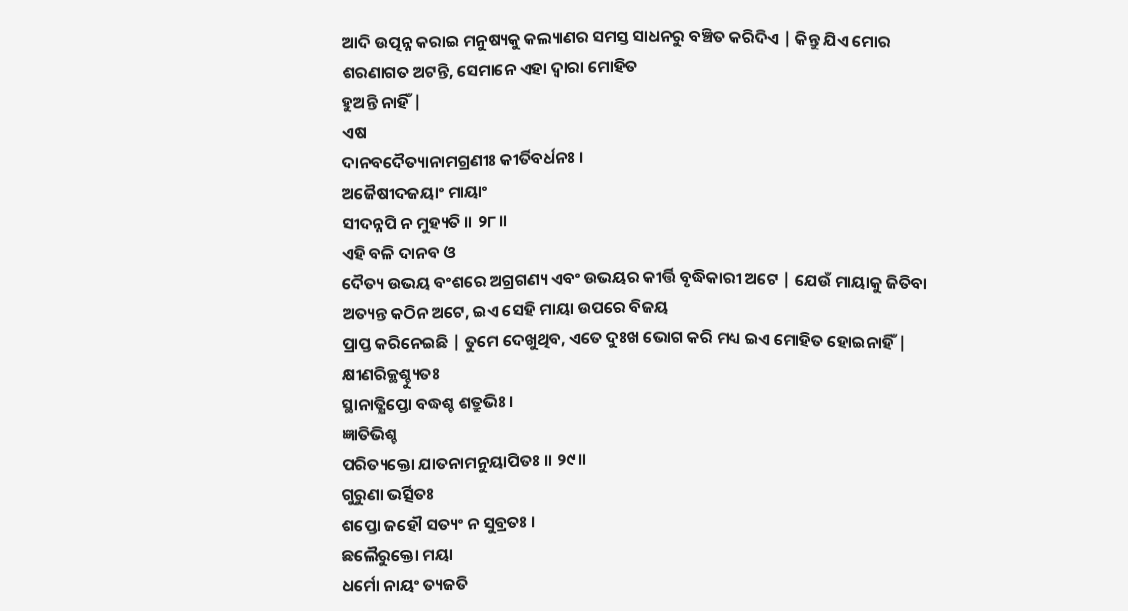ଆଦି ଉତ୍ପନ୍ନ କରାଇ ମନୁଷ୍ୟକୁ କଲ୍ୟାଣର ସମସ୍ତ ସାଧନରୁ ବଞ୍ଚିତ କରିଦିଏ | କିନ୍ତୁ ଯିଏ ମୋର
ଶରଣାଗତ ଅଟନ୍ତି, ସେମାନେ ଏହା ଦ୍ବାରା ମୋହିତ
ହୁଅନ୍ତି ନାହିଁ |
ଏଷ
ଦାନବଦୈତ୍ୟାନାମଗ୍ରଣୀଃ କୀର୍ତିବର୍ଧନଃ ।
ଅଜୈଷୀଦଜୟାଂ ମାୟାଂ
ସୀଦନ୍ନପି ନ ମୁହ୍ୟତି ॥ ୨୮॥
ଏହି ବଳି ଦାନବ ଓ
ଦୈତ୍ୟ ଉଭୟ ବଂଶରେ ଅଗ୍ରଗଣ୍ୟ ଏବଂ ଉଭୟର କୀର୍ତ୍ତି ବୃଦ୍ଧିକାରୀ ଅଟେ | ଯେଉଁ ମାୟାକୁ ଜିତିବା
ଅତ୍ୟନ୍ତ କଠିନ ଅଟେ, ଇଏ ସେହି ମାୟା ଉପରେ ବିଜୟ
ପ୍ରାପ୍ତ କରିନେଇଛି | ତୁମେ ଦେଖୁଥିବ, ଏତେ ଦୁଃଖ ଭୋଗ କରି ମଧ୍ୟ ଇଏ ମୋହିତ ହୋଇନାହିଁ |
କ୍ଷୀଣରିକ୍ଥଶ୍ଚ୍ୟୁତଃ
ସ୍ଥାନାତ୍କ୍ଷିପ୍ତୋ ବଦ୍ଧଶ୍ଚ ଶତ୍ରୁଭିଃ ।
ଜ୍ଞାତିଭିଶ୍ଚ
ପରିତ୍ୟକ୍ତୋ ଯାତନାମନୁୟାପିତଃ ॥ ୨୯॥
ଗୁରୁଣା ଭର୍ତ୍ସିତଃ
ଶପ୍ତୋ ଜହୌ ସତ୍ୟଂ ନ ସୁବ୍ରତଃ ।
ଛଲୈରୁକ୍ତୋ ମୟା
ଧର୍ମୋ ନାୟଂ ତ୍ୟଜତି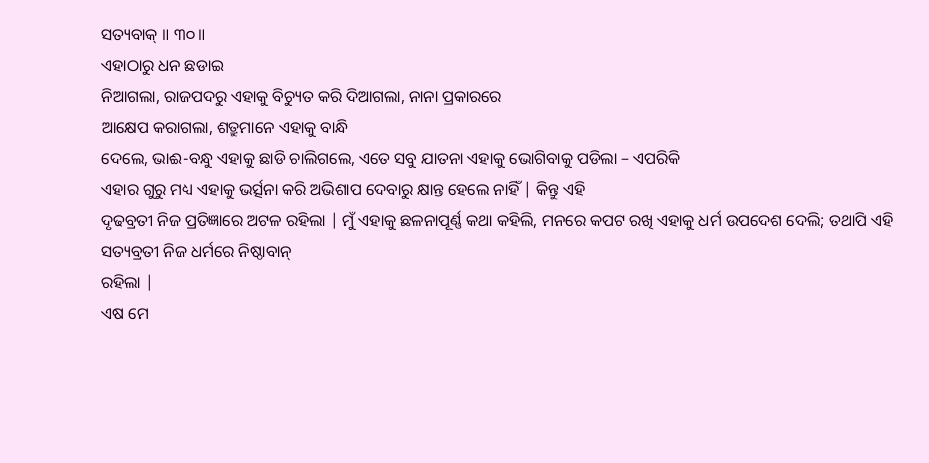ସତ୍ୟବାକ୍ ॥ ୩୦॥
ଏହାଠାରୁ ଧନ ଛଡାଇ
ନିଆଗଲା, ରାଜପଦରୁ ଏହାକୁ ବିଚ୍ୟୁତ କରି ଦିଆଗଲା, ନାନା ପ୍ରକାରରେ
ଆକ୍ଷେପ କରାଗଲା, ଶତ୍ରୁମାନେ ଏହାକୁ ବାନ୍ଧି
ଦେଲେ, ଭାଈ-ବନ୍ଧୁ ଏହାକୁ ଛାଡି ଚାଲିଗଲେ, ଏତେ ସବୁ ଯାତନା ଏହାକୁ ଭୋଗିବାକୁ ପଡିଲା – ଏପରିକି
ଏହାର ଗୁରୁ ମଧ୍ୟ ଏହାକୁ ଭର୍ତ୍ସନା କରି ଅଭିଶାପ ଦେବାରୁ କ୍ଷାନ୍ତ ହେଲେ ନାହିଁ | କିନ୍ତୁ ଏହି
ଦୃଢବ୍ରତୀ ନିଜ ପ୍ରତିଜ୍ଞାରେ ଅଟଳ ରହିଲା | ମୁଁ ଏହାକୁ ଛଳନାପୂର୍ଣ୍ଣ କଥା କହିଲି, ମନରେ କପଟ ରଖି ଏହାକୁ ଧର୍ମ ଉପଦେଶ ଦେଲି; ତଥାପି ଏହି ସତ୍ୟବ୍ରତୀ ନିଜ ଧର୍ମରେ ନିଷ୍ଠାବାନ୍
ରହିଲା |
ଏଷ ମେ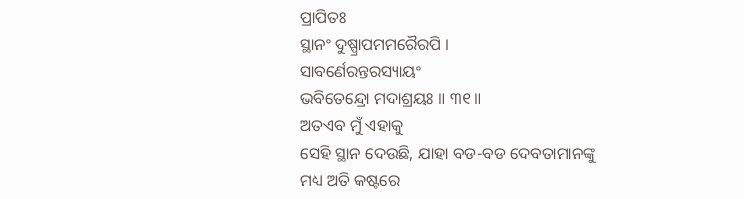ପ୍ରାପିତଃ
ସ୍ଥାନଂ ଦୁଷ୍ପ୍ରାପମମରୈରପି ।
ସାବର୍ଣେରନ୍ତରସ୍ୟାୟଂ
ଭବିତେନ୍ଦ୍ରୋ ମଦାଶ୍ରୟଃ ॥ ୩୧॥
ଅତଏବ ମୁଁ ଏହାକୁ
ସେହି ସ୍ଥାନ ଦେଉଛି, ଯାହା ବଡ-ବଡ ଦେବତାମାନଙ୍କୁ
ମଧ୍ୟ ଅତି କଷ୍ଟରେ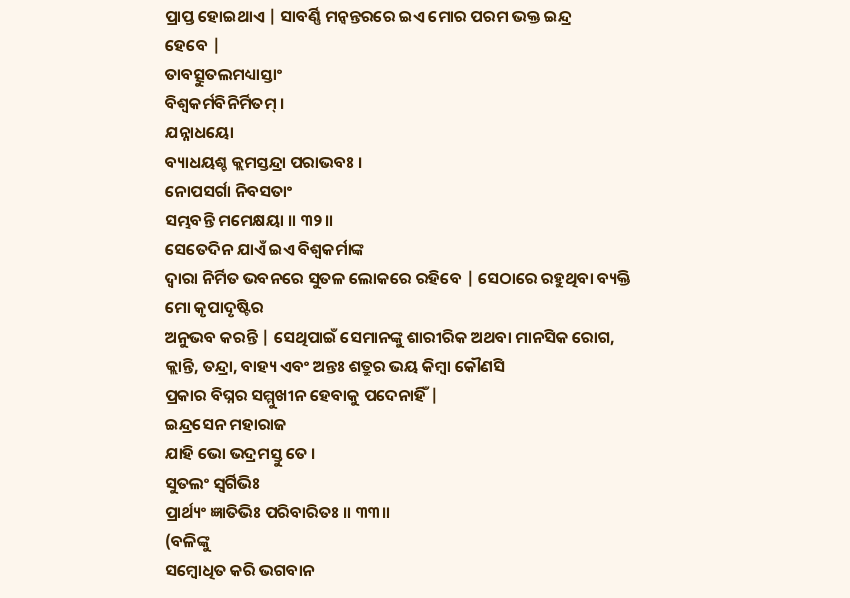ପ୍ରାପ୍ତ ହୋଇଥାଏ | ସାବର୍ଣ୍ଣି ମନ୍ବନ୍ତରରେ ଇଏ ମୋର ପରମ ଭକ୍ତ ଇନ୍ଦ୍ର
ହେବେ |
ତାବତ୍ସୁତଲମଧ୍ୟାସ୍ତାଂ
ବିଶ୍ୱକର୍ମବିନିର୍ମିତମ୍ ।
ଯନ୍ନାଧୟୋ
ବ୍ୟାଧୟଶ୍ଚ କ୍ଲମସ୍ତନ୍ଦ୍ରା ପରାଭବଃ ।
ନୋପସର୍ଗା ନିବସତାଂ
ସମ୍ଭବନ୍ତି ମମେକ୍ଷୟା ॥ ୩୨॥
ସେତେଦିନ ଯାଏଁ ଇଏ ବିଶ୍ବକର୍ମାଙ୍କ
ଦ୍ବାରା ନିର୍ମିତ ଭବନରେ ସୁତଳ ଲୋକରେ ରହିବେ | ସେଠାରେ ରହୁଥିବା ବ୍ୟକ୍ତି ମୋ କୃପାଦୃଷ୍ଟିର
ଅନୁଭବ କରନ୍ତି | ସେଥିପାଇଁ ସେମାନଙ୍କୁ ଶାରୀରିକ ଅଥବା ମାନସିକ ରୋଗ, କ୍ଲାନ୍ତି, ତନ୍ଦ୍ରା, ବାହ୍ୟ ଏବଂ ଅନ୍ତଃ ଶତ୍ରୁର ଭୟ କିମ୍ବା କୌଣସି
ପ୍ରକାର ବିଘ୍ନର ସମ୍ମୁଖୀନ ହେବାକୁ ପଦେନାହିଁ |
ଇନ୍ଦ୍ରସେନ ମହାରାଜ
ଯାହି ଭୋ ଭଦ୍ରମସ୍ତୁ ତେ ।
ସୁତଲଂ ସ୍ୱର୍ଗିଭିଃ
ପ୍ରାର୍ଥ୍ୟଂ ଜ୍ଞାତିଭିଃ ପରିବାରିତଃ ॥ ୩୩॥
(ବଳିଙ୍କୁ
ସମ୍ବୋଧିତ କରି ଭଗବାନ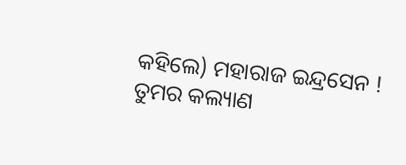କହିଲେ) ମହାରାଜ ଇନ୍ଦ୍ରସେନ ! ତୁମର କଲ୍ୟାଣ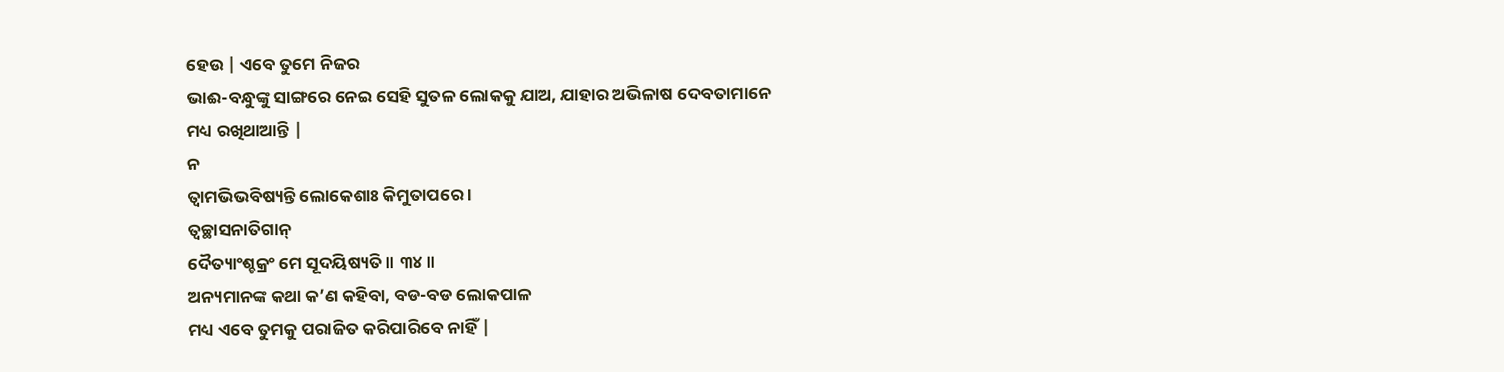ହେଉ | ଏବେ ତୁମେ ନିଜର
ଭାଈ-ବନ୍ଧୁଙ୍କୁ ସାଙ୍ଗରେ ନେଇ ସେହି ସୁତଳ ଲୋକକୁ ଯାଅ, ଯାହାର ଅଭିଳାଷ ଦେବତାମାନେ
ମଧ୍ୟ ରଖିଥାଆନ୍ତି |
ନ
ତ୍ୱାମଭିଭବିଷ୍ୟନ୍ତି ଲୋକେଶାଃ କିମୁତାପରେ ।
ତ୍ୱଚ୍ଛାସନାତିଗାନ୍
ଦୈତ୍ୟାଂଶ୍ଚକ୍ରଂ ମେ ସୂଦୟିଷ୍ୟତି ॥ ୩୪॥
ଅନ୍ୟମାନଙ୍କ କଥା କ’ଣ କହିବା, ବଡ-ବଡ ଲୋକପାଳ
ମଧ୍ୟ ଏବେ ତୁମକୁ ପରାଜିତ କରିପାରିବେ ନାହିଁ |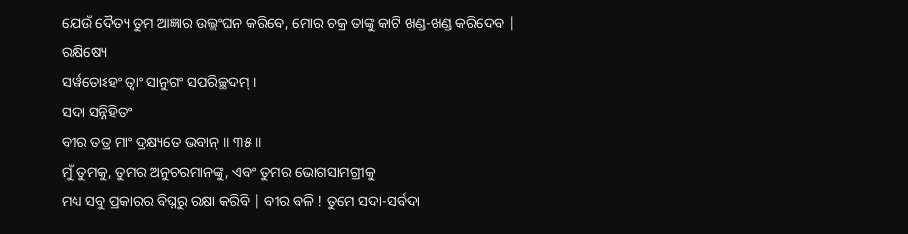ଯେଉଁ ଦୈତ୍ୟ ତୁମ ଆଜ୍ଞାର ଉଲ୍ଲଂଘନ କରିବେ, ମୋର ଚକ୍ର ତାଙ୍କୁ କାଟି ଖଣ୍ଡ-ଖଣ୍ଡ କରିଦେବ |
ରକ୍ଷିଷ୍ୟେ
ସର୍ୱତୋଽହଂ ତ୍ୱାଂ ସାନୁଗଂ ସପରିଚ୍ଛଦମ୍ ।
ସଦା ସନ୍ନିହିତଂ
ବୀର ତତ୍ର ମାଂ ଦ୍ରକ୍ଷ୍ୟତେ ଭବାନ୍ ॥ ୩୫॥
ମୁଁ ତୁମକୁ, ତୁମର ଅନୁଚରମାନଙ୍କୁ, ଏବଂ ତୁମର ଭୋଗସାମଗ୍ରୀକୁ
ମଧ୍ୟ ସବୁ ପ୍ରକାରର ବିଘ୍ନରୁ ରକ୍ଷା କରିବି | ବୀର ବଳି ! ତୁମେ ସଦା-ସର୍ବଦା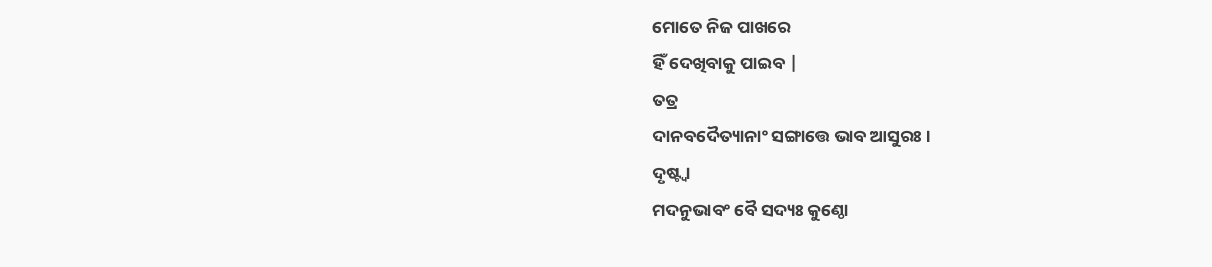ମୋତେ ନିଜ ପାଖରେ
ହିଁ ଦେଖିବାକୁ ପାଇବ |
ତତ୍ର
ଦାନବଦୈତ୍ୟାନାଂ ସଙ୍ଗାତ୍ତେ ଭାବ ଆସୁରଃ ।
ଦୃଷ୍ଟ୍ୱା
ମଦନୁଭାବଂ ବୈ ସଦ୍ୟଃ କୁଣ୍ଠୋ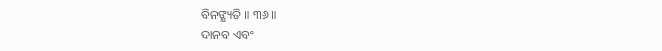ବିନଙ୍କ୍ଷ୍ୟତି ॥ ୩୬॥
ଦାନବ ଏବଂ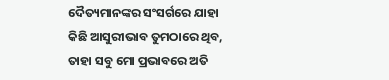ଦୈତ୍ୟମାନଙ୍କର ସଂସର୍ଗରେ ଯାହା କିଛି ଆସୁରୀଭାବ ତୁମଠାରେ ଥିବ, ତାହା ସବୁ ମୋ ପ୍ରଭାବରେ ଅତି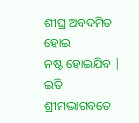ଶୀଘ୍ର ଅବଦମିତ ହୋଇ
ନଷ୍ଟ ହୋଇଯିବ |
ଇତି
ଶ୍ରୀମଦ୍ଭାଗବତେ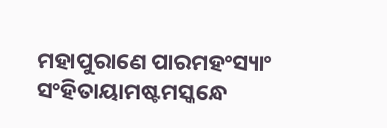ମହାପୁରାଣେ ପାରମହଂସ୍ୟାଂ ସଂହିତାୟାମଷ୍ଟମସ୍କନ୍ଧେ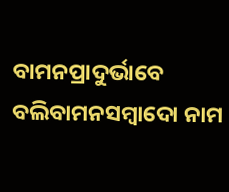ବାମନପ୍ରାଦୁର୍ଭାବେ
ବଲିବାମନସମ୍ବାଦୋ ନାମ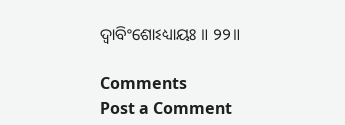ଦ୍ୱାବିଂଶୋଽଧ୍ୟାୟଃ ॥ ୨୨॥

Comments
Post a Comment